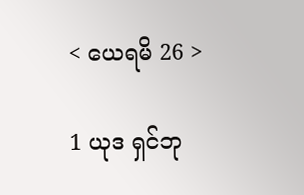< ယေရမိ 26 >

1 ယုဒ ရှင်ဘု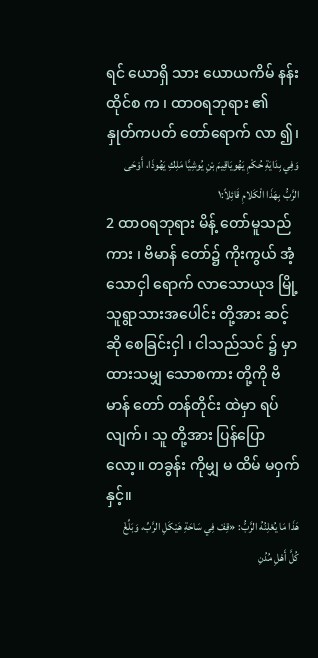ရင် ယောရှိ သား ယောယကိမ် နန်း ထိုင်စ က ၊ ထာဝရဘုရား ၏ နှုတ်ကပတ် တော်ရောက် လာ ၍၊
وَفِي بِدَايَةِ حُكْمِ يَهُويَاقِيمَ بْنِ يُوشِيَّا مَلِكِ يَهُوذَا، أَوْحَى الرَّبُّ بِهَذَا الْكَلامِ قَائِلاً:١
2 ထာဝရဘုရား မိန့် တော်မူသည်ကား ၊ ဗိမာန် တော်၌ ကိုးကွယ် အံ့သောငှါ ရောက် လာသောယုဒ မြို့ သူရွာသားအပေါင်း တို့အား ဆင့်ဆို စေခြင်းငှါ ၊ ငါသည်သင် ၌ မှာ ထားသမျှ သောစကား တို့ကို ဗိမာန် တော် တန်တိုင်း ထဲမှာ ရပ် လျက်၊ သူ တို့အား ပြန်ပြော လော့။ တခွန်း ကိုမျှ မ ထိမ် မဝှက်နှင့်။
هَذَا مَا يُعْلِنُهُ الرَّبُّ: «قِفْ فِي سَاحَةِ هَيْكَلِ الرَّبِّ، وَبَلِّغْ كُلَّ أَهْلِ مُدُنِ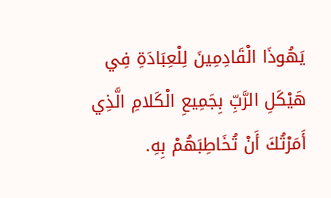يَهُوذَا الْقَادِمِينَ لِلْعِبَادَةِ فِي هَيْكَلِ الرَّبِّ بِجَمِيعِ الْكَلامِ الَّذِي أَمَرْتُكَ أَنْ تُخَاطِبَهُمْ بِهِ.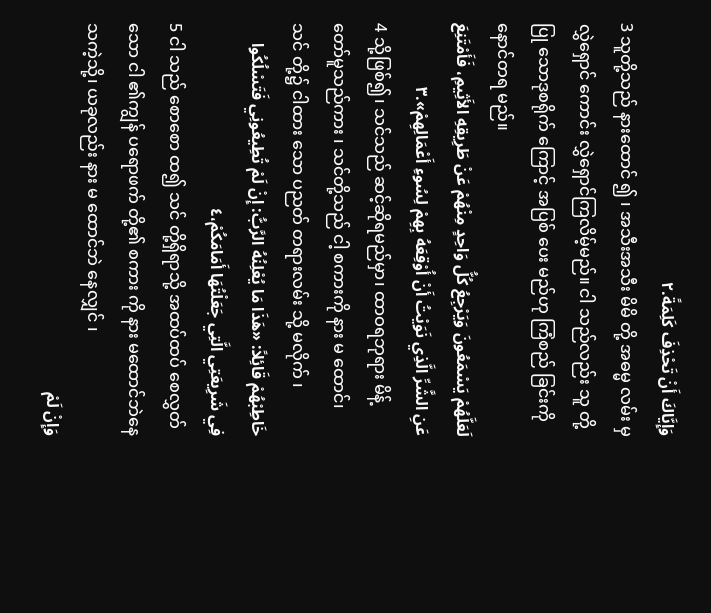وَإِيَّاكَ أَنْ تَحْذِفَ كَلِمَةً.٢
3 သူတို့သည် နားထောင် ၍ ၊ အသီးအသီး မိမိ တို့ အဓမ္မ လမ်း မှ လွှဲရှောင် ကောင်း လွှဲရှောင်ကြလိမ့်မည်။ ငါ သည်လည်း သူ တို့ပြု သောဒုစရိုက် ကြောင့် အပြစ် ပေး မည်ဟု ကြံစည် ခြင်းကို နောင်တရ မည်။
لَعَلَّهُمْ يَسْمَعُونَ وَيَرْجِعُ كُلُّ وَاحِدٍ مِنْهُمْ عَنْ طَرِيقِهِ الأَثِيمِ، فَأَمْتَنِعَ عَنِ الشَّرِّ الَّذِي نَوَيْتُ أَنْ أُوْقِعَهُ بِهِمْ لِسُوءِ أَعْمَالِهِمْ».٣
4 သို့ဖြစ်၍၊ သင်သည် ဆင့်ဆိုရမည်မှာ၊ ထာဝရဘုရား မိန့် တော်မူသည်ကား ၊ သင်တို့သည် ငါ့ စကားကို နား မ ထောင်၊ သင် တို့၌ ငါထား သော ပညတ် တရားလမ်း သို့ မလိုက် ၊
خَاطِبْهُمْ قَائِلاً: «هَذَا مَا يُعْلِنُهُ الرَّبُّ: إِنْ لَمْ تُطِيعُونِي فَتَسْلُكُوا فِي شَرِيعَتِي الَّتِي جَعَلْتُهَا أَمَامَكُمْ،٤
5 ငါ သည် စောစော ထ၍ သင် တို့ရှိရာသို့ အထပ်ထပ် စေလွှတ် သော ငါ ၏ကျွန် ပရောဖက် တို့၏ စကား ကို နား မထောင်ဘဲနေသကဲ့သို့၊ ယခုလည်း နား မ ထောင်ဘဲ နေလျှင် ၊
وَإِنْ لَمْ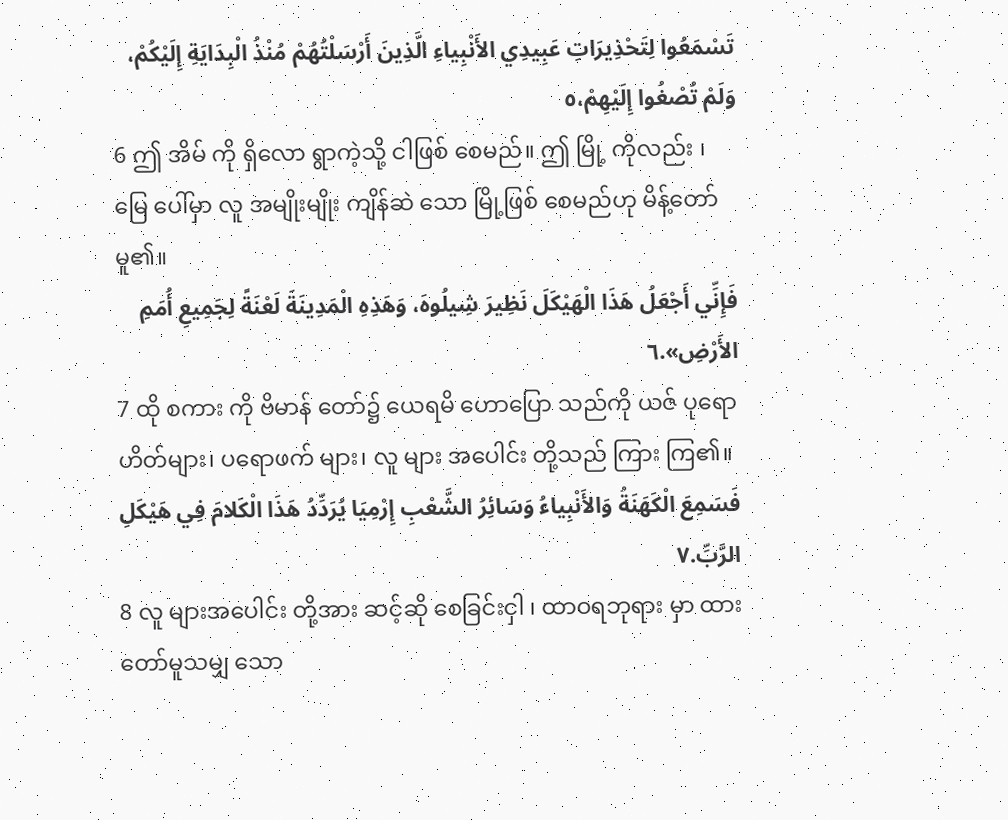تَسْمَعُوا لِتَحْذِيرَاتِ عَبِيدِي الأَنْبِياءِ الَّذِينَ أَرْسَلْتُهُمْ مُنْذُ الْبِدَايَةِ إِلَيْكُمْ، وَلَمْ تُصْغُوا إِلَيْهِمْ،٥
6 ဤ အိမ် ကို ရှိလော ရွာကဲ့သို့ ငါဖြစ် စေမည်။ ဤ မြို့ ကိုလည်း ၊ မြေ ပေါ်မှာ လူ အမျိုးမျိုး ကျိန်ဆဲ သော မြို့ဖြစ် စေမည်ဟု မိန့်တော်မူ၏။
فَإِنِّي أَجْعَلُ هَذَا الْهَيْكَلَ نَظِيرَ شِيلُوهَ، وَهَذِهِ الْمَدِينَةَ لَعْنَةً لِجَمِيعِ أُمَمِ الأَرْضِ».٦
7 ထို စကား ကို ဗိမာန် တော်၌ ယေရမိ ဟောပြော သည်ကို ယဇ် ပုရောဟိတ်များ၊ ပရောဖက် များ၊ လူ များ အပေါင်း တို့သည် ကြား ကြ၏။
فَسَمِعَ الْكَهَنَةُ وَالأَنْبِياءُ وَسَائِرُ الشَّعْبِ إِرْمِيَا يُرَدِّدُ هَذَا الْكَلامَ فِي هَيْكَلِ الرَّبِّ.٧
8 လူ များအပေါင်း တို့အား ဆင့်ဆို စေခြင်းငှါ ၊ ထာဝရဘုရား မှာ ထားတော်မူသမျှ သော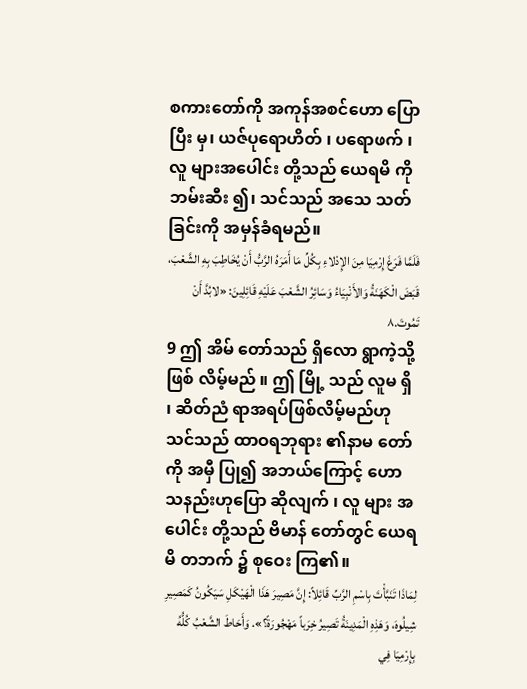စကားတော်ကို အကုန်အစင်ဟော ပြောပြီး မှ၊ ယဇ်ပုရောဟိတ် ၊ ပရောဖက် ၊ လူ များအပေါင်း တို့သည် ယေရမိ ကို ဘမ်းဆီး ၍၊ သင်သည် အသေ သတ်ခြင်းကို အမှန်ခံရမည်။
فَلَمَّا فَرَغَ إِرْمِيَا مِنَ الإِدْلاءِ بِكُلِّ مَا أَمَرَهُ الرَّبُّ أَنْ يُخَاطِبَ بِهِ الشَّعْبَ، قَبَضَ الْكَهَنَةُ وَالأَنْبِيَاءُ وَسَائِرُ الشَّعْبَ عَلَيْهِ قَائِلِينَ: «لابُدَّ أَنْ تَمُوتَ.٨
9 ဤ အိမ် တော်သည် ရှိလော ရွာကဲ့သို့ ဖြစ် လိမ့်မည် ။ ဤ မြို့ သည် လူမ ရှိ ၊ ဆိတ်ညံ ရာအရပ်ဖြစ်လိမ့်မည်ဟု သင်သည် ထာဝရဘုရား ၏နာမ တော်ကို အမှီ ပြု၍ အဘယ်ကြောင့် ဟော သနည်းဟုပြော ဆိုလျက် ၊ လူ များ အပေါင်း တို့သည် ဗိမာန် တော်တွင် ယေရမိ တဘက် ၌ စုဝေး ကြ၏။
لِمَاذَا تَنَبَّأْتَ بِاسْمِ الرَّبِّ قَائِلاً: إِنَّ مَصِيرَ هَذَا الْهَيْكَلِ سَيَكُونُ كَمَصِيرِ شِيلُوهَ، وَهَذِهِ الْمَدِينَةُ تَصِيرُ خِرَباً مَهْجُورَةً؟». وَأَحَاطَ الشَّعْبُ كُلُّهُ بِإِرْمِيَا فِي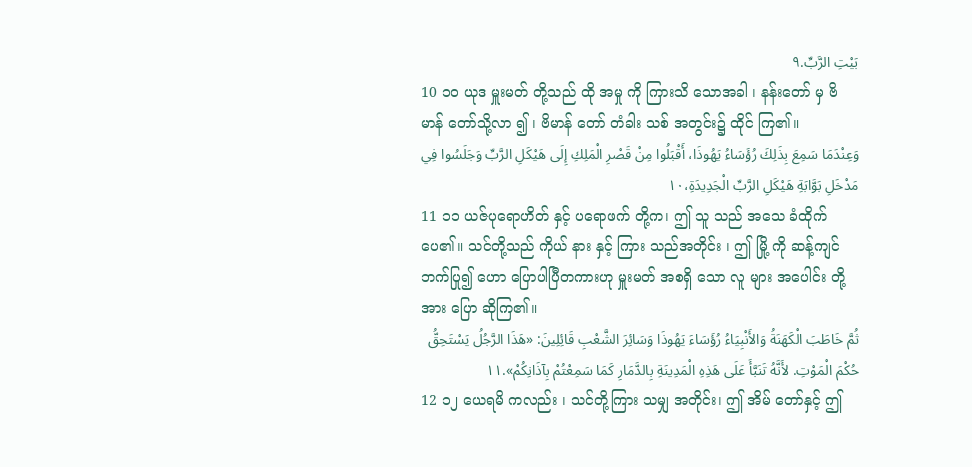بَيْتِ الرَّبِّ.٩
10 ၁၀ ယုဒ မှူးမတ် တို့သည် ထို အမှု ကို ကြားသိ သောအခါ ၊ နန်းတော် မှ ဗိမာန် တော်သို့လာ ၍ ၊ ဗိမာန် တော် တံခါး သစ် အတွင်း၌ ထိုင် ကြ၏။
وَعِنْدَمَا سَمِعَ بِذَلِكَ رُؤَسَاءُ يَهُوذَا، أَقْبَلُوا مِنْ قَصْرِ الْمَلِكِ إِلَى هَيْكَلِ الرَّبِّ وَجَلَسُوا فِي مَدْخَلِ بَوَّابَةِ هَيْكَلِ الرَّبِّ الْجَدِيدَةِ،١٠
11 ၁၁ ယဇ်ပုရောဟိတ် နှင့် ပရောဖက် တို့က၊ ဤ သူ သည် အသေ ခံထိုက် ပေ၏။ သင်တို့သည် ကိုယ် နား နှင့် ကြား သည်အတိုင်း ၊ ဤ မြို့ ကို ဆန့်ကျင် ဘက်ပြု၍ ဟော ပြောပါပြီတကားဟု မှူးမတ် အစရှိ သော လူ များ အပေါင်း တို့အား ပြော ဆိုကြ၏။
ثُمَّ خَاطَبَ الْكَهَنَةُ وَالأَنْبِيَاءُ رُؤَسَاءَ يَهُوذَا وَسَائِرَ الشَّعْبِ قَائِلِينَ: «هَذَا الرَّجُلُ يَسْتَحِقُّ حُكْمَ الْمَوْتِ. لأَنَّهُ تَنَبَّأَ عَلَى هَذِهِ الْمَدِينَةِ بِالدَّمَارِ كَمَا سَمِعْتُمْ بِآذَانِكُمْ».١١
12 ၁၂ ယေရမိ ကလည်း ၊ သင်တို့ကြား သမျှ အတိုင်း၊ ဤ အိမ် တော်နှင့် ဤ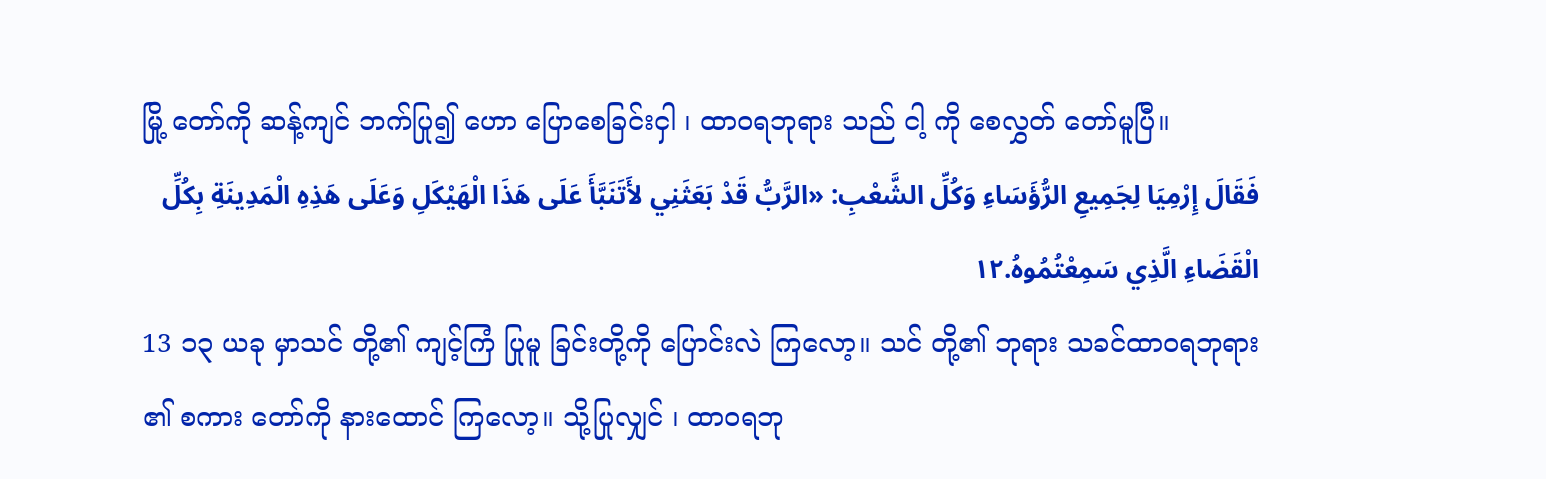မြို့ တော်ကို ဆန့်ကျင် ဘက်ပြု၍ ဟော ပြောစေခြင်းငှါ ၊ ထာဝရဘုရား သည် ငါ့ ကို စေလွှတ် တော်မူပြီ။
فَقَالَ إِرْمِيَا لِجَمِيعِ الرُّؤَسَاءِ وَكُلِّ الشَّعْبِ: «الرَّبُّ قَدْ بَعَثَنِي لأَتَنَبَّأَ عَلَى هَذَا الْهَيْكَلِ وَعَلَى هَذِهِ الْمَدِينَةِ بِكُلِّ الْقَضَاءِ الَّذِي سَمِعْتُمُوهُ.١٢
13 ၁၃ ယခု မှာသင် တို့၏ ကျင့်ကြံ ပြုမူ ခြင်းတို့ကို ပြောင်းလဲ ကြလော့။ သင် တို့၏ ဘုရား သခင်ထာဝရဘုရား ၏ စကား တော်ကို နားထောင် ကြလော့။ သို့ပြုလျှင် ၊ ထာဝရဘု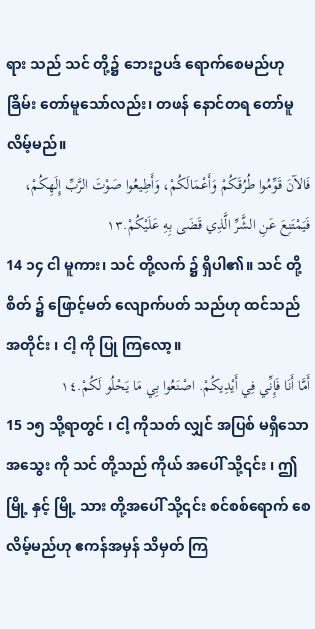ရား သည် သင် တို့၌ ဘေးဥပဒ် ရောက်စေမည်ဟု ခြိမ်း တော်မူသော်လည်း၊ တဖန် နောင်တရ တော်မူလိမ့်မည်။
فَالآنَ قَوِّمُوا طُرُقَكُمْ وَأَعْمَالَكُمْ، وَأَطِيعُوا صَوْتَ الرَّبِّ إِلَهِكُمْ، فَيَمْتَنِعَ عَنِ الشَّرِّ الَّذِي قَضَى بِهِ عَلَيْكُمْ.١٣
14 ၁၄ ငါ မူကား၊ သင် တို့လက် ၌ ရှိပါ၏။ သင် တို့စိတ် ၌ ဖြောင့်မတ် လျောက်ပတ် သည်ဟု ထင်သည်အတိုင်း ၊ ငါ့ ကို ပြု ကြလော့။
أَمَّا أَنَا فَإِنِّي فِي أَيْدِيكُمْ. اصْنَعُوا بِي مَا يَحْلُو لَكُمْ.١٤
15 ၁၅ သို့ရာတွင် ၊ ငါ့ ကိုသတ် လျှင် အပြစ် မရှိသောအသွေး ကို သင် တို့သည် ကိုယ် အပေါ် သို့၎င်း ၊ ဤ မြို့ နှင့် မြို့ သား တို့အပေါ် သို့၎င်း စင်စစ်ရောက် စေလိမ့်မည်ဟု ဧကန်အမှန် သိမှတ် ကြ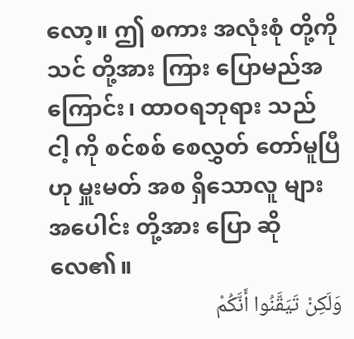လော့။ ဤ စကား အလုံးစုံ တို့ကို သင် တို့အား ကြား ပြောမည်အကြောင်း၊ ထာဝရဘုရား သည် ငါ့ ကို စင်စစ် စေလွှတ် တော်မူပြီဟု မှူးမတ် အစ ရှိသောလူ များအပေါင်း တို့အား ပြော ဆိုလေ၏။
وَلَكِنْ تَيَقَّنُوا أَنَّكُمْ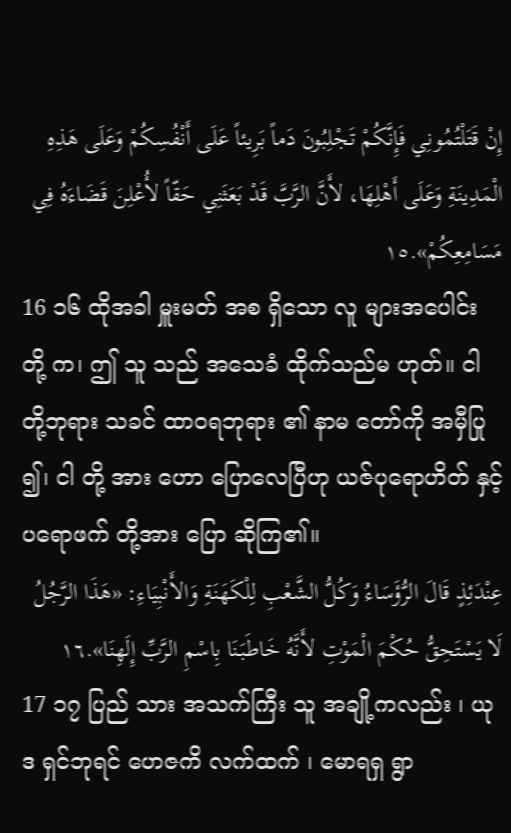إِنْ قَتَلْتُمُونِي فَإِنَّكُمْ تَجْلِبُونَ دَماً بَرِيئاً عَلَى أَنْفُسِكُمْ وَعَلَى هَذِهِ الْمَدِينَةِ وَعَلَى أَهْلِهَا، لأَنَّ الرَّبَّ قَدْ بَعَثَنِي حَقّاً لأُعْلِنَ قَضَاءَهُ فِي مَسَامِعِكُمْ».١٥
16 ၁၆ ထိုအခါ မှူးမတ် အစ ရှိသော လူ များအပေါင်း တို့ က၊ ဤ သူ သည် အသေခံ ထိုက်သည်မ ဟုတ်။ ငါ တို့ဘုရား သခင် ထာဝရဘုရား ၏ နာမ တော်ကို အမှီပြု ၍၊ ငါ တို့ အား ဟော ပြောလေပြီဟု ယဇ်ပုရောဟိတ် နှင့် ပရောဖက် တို့အား ပြော ဆိုကြ၏။
عِنْدَئِذٍ قَالَ الرُّؤَسَاءُ وَكُلُّ الشَّعْبِ لِلْكَهَنَةِ وَالأَنْبِيَاءِ: «هَذَا الرَّجُلُ لَا يَسْتَحِقُّ حُكْمَ الْمَوْتِ لأَنَّهُ خَاطَبَنَا بِاسْمِ الرَّبِّ إِلَهِنَا».١٦
17 ၁၇ ပြည် သား အသက်ကြီး သူ အချို့ကလည်း ၊ ယုဒ ရှင်ဘုရင် ဟေဇကိ လက်ထက် ၊ မောရရှ ရွာ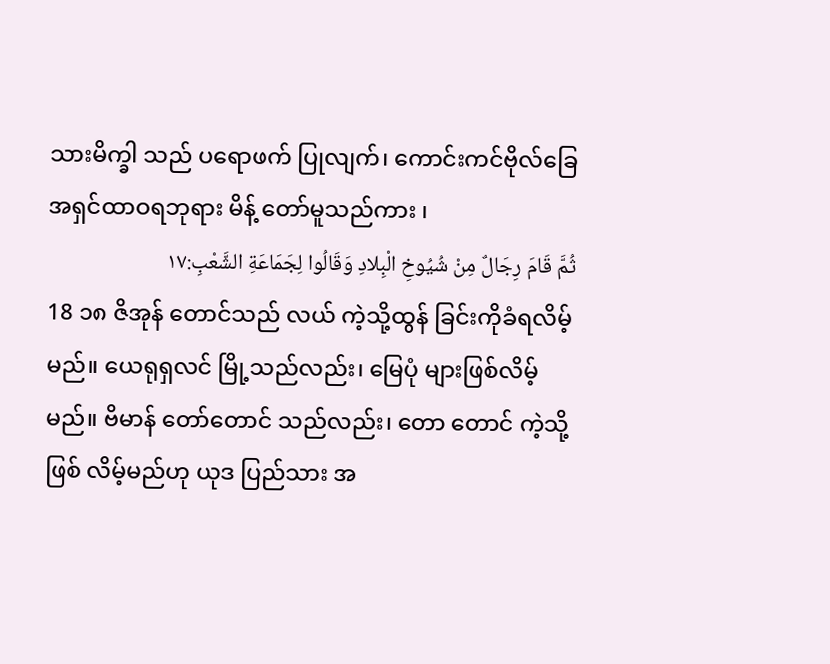သားမိက္ခါ သည် ပရောဖက် ပြုလျက်၊ ကောင်းကင်ဗိုလ်ခြေ အရှင်ထာဝရဘုရား မိန့် တော်မူသည်ကား ၊
ثُمَّ قَامَ رِجَالٌ مِنْ شُيُوخِ الْبِلادِ وَقَالُوا لِجَمَاعَةِ الشَّعْبِ:١٧
18 ၁၈ ဇိအုန် တောင်သည် လယ် ကဲ့သို့ထွန် ခြင်းကိုခံရလိမ့်မည်။ ယေရုရှလင် မြို့သည်လည်း၊ မြေပုံ များဖြစ်လိမ့်မည်။ ဗိမာန် တော်တောင် သည်လည်း၊ တော တောင် ကဲ့သို့ ဖြစ် လိမ့်မည်ဟု ယုဒ ပြည်သား အ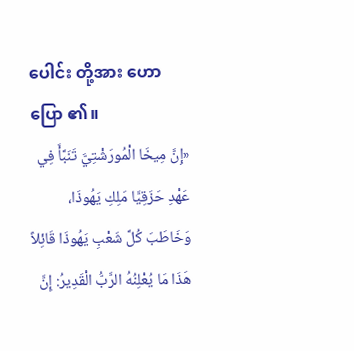ပေါင်း တို့အား ဟောပြော ၏။
«إِنَّ مِيخَا الْمُورَشْتِيَّ تَنَبَّأَ فِي عَهْدِ حَزَقِيَّا مَلِكِ يَهُوذَا، وَخَاطَبَ كُلَّ شَعْبِ يَهُوذَا قَائِلاً هَذَا مَا يُعْلِنُهُ الرَّبُّ الْقَدِيرُ: إِنَّ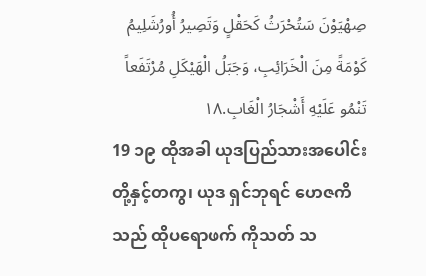صِهْيَوْنَ سَتُحْرَثُ كَحَقْلٍ وَتَصِيرُ أُورُشَلِيمُ كَوْمَةً مِنَ الْخَرَائِبِ، وَجَبَلُ الْهَيْكَلِ مُرْتَفَعاً تَنْمُو عَلَيْهِ أَشْجَارُ الْغَابِ.١٨
19 ၁၉ ထိုအခါ ယုဒပြည်သားအပေါင်းတို့နှင့်တကွ၊ ယုဒ ရှင်ဘုရင် ဟေဇကိ သည် ထိုပရောဖက် ကိုသတ် သ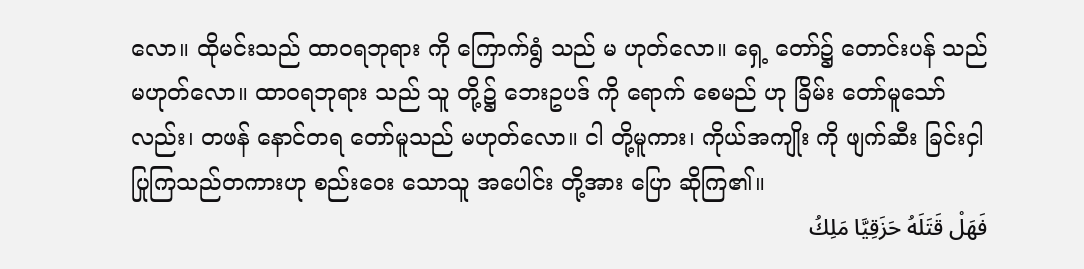လော။ ထိုမင်းသည် ထာဝရဘုရား ကို ကြောက်ရွံ သည် မ ဟုတ်လော။ ရှေ့ တော်၌ တောင်းပန် သည် မဟုတ်လော။ ထာဝရဘုရား သည် သူ တို့၌ ဘေးဥပဒ် ကို ရောက် စေမည် ဟု ခြိမ်း တော်မူသော်လည်း၊ တဖန် နောင်တရ တော်မူသည် မဟုတ်လော။ ငါ တို့မူကား၊ ကိုယ်အကျိုး ကို ဖျက်ဆီး ခြင်းငှါပြုကြသည်တကားဟု စည်းဝေး သောသူ အပေါင်း တို့အား ပြော ဆိုကြ၏။
فَهَلْ قَتَلَهُ حَزَقِيَّا مَلِكُ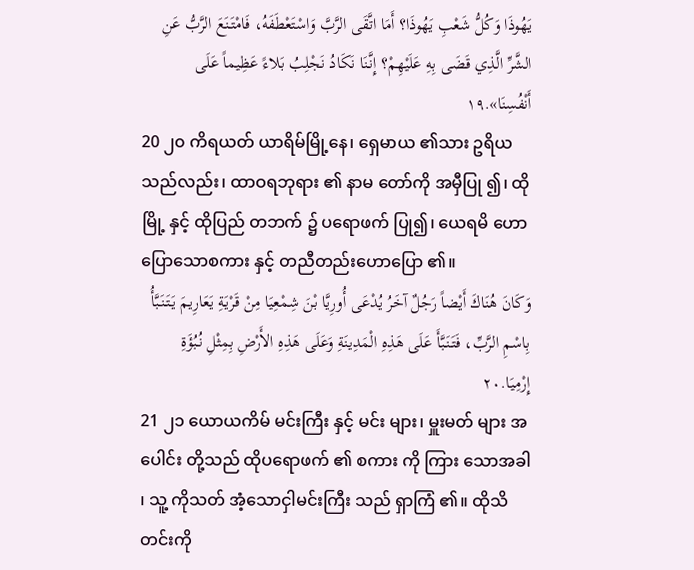يَهُوذَا وَكُلُّ شَعْبِ يَهُوذَا؟ أَمَا اتَّقَى الرَّبَّ وَاسْتَعْطَفَهُ، فَامْتَنَعَ الرَّبُّ عَنِ الشَّرِّ الَّذِي قَضَى بِهِ عَلَيْهِمْ؟ إِنَّنَا نَكَادُ نَجْلِبُ بَلاءً عَظِيماً عَلَى أَنْفُسِنَا».١٩
20 ၂၀ ကိရယတ် ယာရိမ်မြို့နေ၊ ရှေမာယ ၏သား ဥရိယ သည်လည်း၊ ထာဝရဘုရား ၏ နာမ တော်ကို အမှီပြု ၍၊ ထို မြို့ နှင့် ထိုပြည် တဘက် ၌ ပရောဖက် ပြု၍၊ ယေရမိ ဟောပြောသောစကား နှင့် တညီတည်းဟောပြော ၏။
وَكَانَ هُنَاكَ أَيْضاً رَجُلٌ آخَرُ يُدْعَى أُورِيَّا بْنَ شِمْعِيَا مِنْ قَرْيَةِ يَعَارِيمَ يَتَنَبَّأُ بِاسْمِ الرَّبِّ، فَتَنَبَّأَ عَلَى هَذِهِ الْمَدِينَةِ وَعَلَى هَذِهِ الأَرْضِ بِمِثْلِ نُبُؤَةِ إِرْمِيَا.٢٠
21 ၂၁ ယောယကိမ် မင်းကြီး နှင့် မင်း များ၊ မှူးမတ် များ အပေါင်း တို့သည် ထိုပရောဖက် ၏ စကား ကို ကြား သောအခါ ၊ သူ့ ကိုသတ် အံ့သောငှါမင်းကြီး သည် ရှာကြံ ၏။ ထိုသိတင်းကို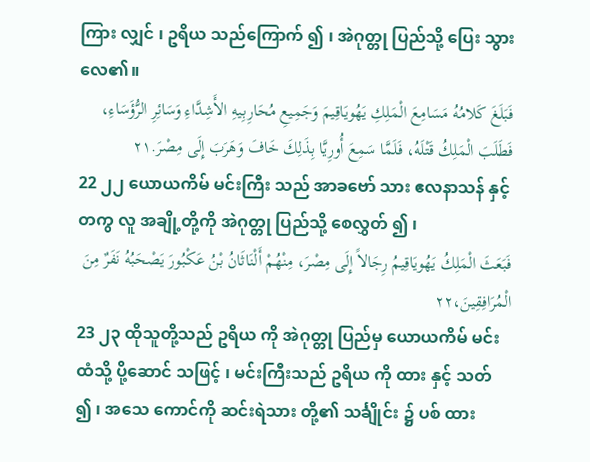ကြား လျှင် ၊ ဥရိယ သည်ကြောက် ၍ ၊ အဲဂုတ္တု ပြည်သို့ ပြေး သွားလေ၏။
فَبَلَغَ كَلامُهُ مَسَامِعَ الْمَلِكِ يَهُويَاقِيمَ وَجَمِيعِ مُحَارِبِيهِ الأَشِدَّاءِ وَسَائِرِ الرُّؤَسَاءِ، فَطَلَبَ الْمَلِكُ قَتْلَهُ، فَلَمَّا سَمِعَ أُورِيَّا بِذَلِكَ خَافَ وَهَرَبَ إِلَى مِصْرَ.٢١
22 ၂၂ ယောယကိမ် မင်းကြီး သည် အာခဗော် သား ဧလနာသန် နှင့်တကွ လူ အချို့တို့ကို အဲဂုတ္တု ပြည်သို့ စေလွှတ် ၍ ၊
فَبَعَثَ الْمَلِكُ يَهُويَاقِيمُ رِجَالاً إِلَى مِصْرَ، مِنْهُمْ أَلْنَاثَانُ بْنُ عَكْبُورَ يَصْحَبُهُ نَفَرٌ مِنَ الْمُرَافِقِينَ،٢٢
23 ၂၃ ထိုသူတို့သည် ဥရိယ ကို အဲဂုတ္တု ပြည်မှ ယောယကိမ် မင်း ထံသို့ ပို့ဆောင် သဖြင့် ၊ မင်းကြီးသည် ဥရိယ ကို ထား နှင့် သတ် ၍ ၊ အသေ ကောင်ကို ဆင်းရဲသား တို့၏ သင်္ချိုင်း ၌ ပစ် ထား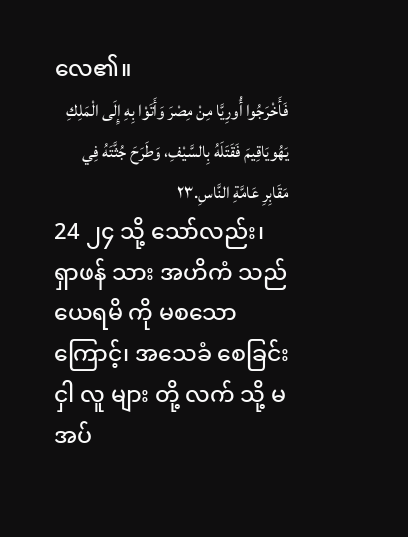လေ၏။
فَأَخْرَجُوا أُورِيَّا مِنْ مِصْرَ وَأَتَوْا بِهِ إِلَى الْمَلِكِ يَهُويَاقِيمَ فَقَتَلَهُ بِالسَّيْفِ، وَطَرَحَ جُثَّتَهُ فِي مَقَابِرِ عَامَّةِ النَّاسِ.٢٣
24 ၂၄ သို့ သော်လည်း၊ ရှာဖန် သား အဟိကံ သည် ယေရမိ ကို မစသောကြောင့်၊ အသေခံ စေခြင်းငှါ လူ များ တို့ လက် သို့ မ အပ်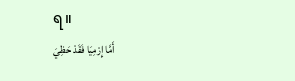ရ။
أَمَّا إِرْمِيَا فَقَدْ حَظِيَ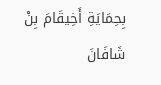بِحِمَايَةِ أَخِيقَامَ بِنْ شَافَانَ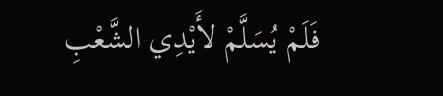فَلَمْ يُسَلَّمْ لأَيْدِي الشَّعْبِ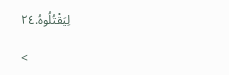لِيَقْتُلُوهُ.٢٤

<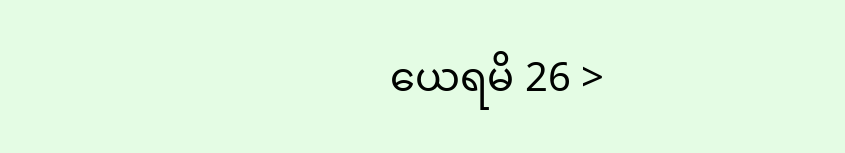ယေရမိ 26 >